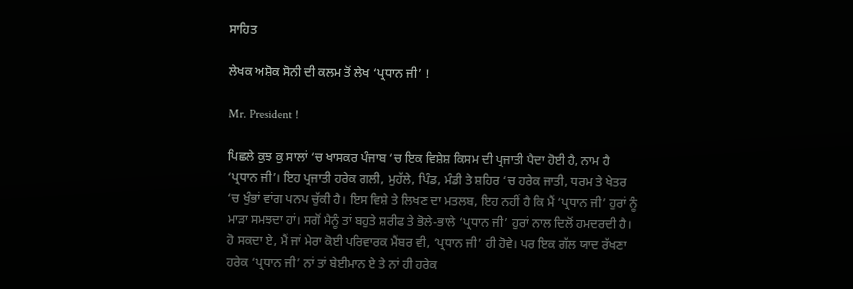ਸਾਹਿਤ

ਲੇਖਕ ਅਸ਼ੋਕ ਸੋਨੀ ਦੀ ਕਲਮ ਤੋਂ ਲੇਖ ‘ਪ੍ਰਧਾਨ ਜੀ’ !

Mr. President !

ਪਿਛਲੇ ਕੁਝ ਕੁ ਸਾਲਾਂ ‘ਚ ਖਾਸਕਰ ਪੰਜਾਬ ‘ਚ ਇਕ ਵਿਸ਼ੇਸ਼ ਕਿਸਮ ਦੀ ਪ੍ਰਜਾਤੀ ਪੈਦਾ ਹੋਈ ਹੈ, ਨਾਮ ਹੈ ‘ਪ੍ਰਧਾਨ ਜੀ’। ਇਹ ਪ੍ਰਜਾਤੀ ਹਰੇਕ ਗਲੀ, ਮੁਹੱਲੇ, ਪਿੰਡ, ਮੰਡੀ ਤੇ ਸ਼ਹਿਰ ‘ਚ ਹਰੇਕ ਜਾਤੀ, ਧਰਮ ਤੇ ਖੇਤਰ ‘ਚ ਖੁੰਭਾਂ ਵਾਂਗ ਪਨਪ ਚੁੱਕੀ ਹੈ। ਇਸ ਵਿਸ਼ੇ ਤੇ ਲਿਖਣ ਦਾ ਮਤਲਬ, ਇਹ ਨਹੀਂ ਹੈ ਕਿ ਮੈਂ ‘ਪ੍ਰਧਾਨ ਜੀ’ ਹੁਰਾਂ ਨੂੰ ਮਾੜਾ ਸਮਝਦਾ ਹਾਂ। ਸਗੋਂ ਮੈਨੂੰ ਤਾਂ ਬਹੁਤੇ ਸ਼ਰੀਫ ਤੇ ਭੋਲੇ-ਭਾਲੇ ‘ਪ੍ਰਧਾਨ ਜੀ’ ਹੁਰਾਂ ਨਾਲ ਦਿਲੋਂ ਹਮਦਰਦੀ ਹੈ। ਹੋ ਸਕਦਾ ਏ, ਮੈਂ ਜਾਂ ਮੇਰਾ ਕੋਈ ਪਰਿਵਾਰਕ ਮੈਂਬਰ ਵੀ, ‘ਪ੍ਰਧਾਨ ਜੀ’ ਹੀ ਹੋਵੇ। ਪਰ ਇਕ ਗੱਲ ਯਾਦ ਰੱਖਣਾ ਹਰੇਕ ‘ਪ੍ਰਧਾਨ ਜੀ’ ਨਾਂ ਤਾਂ ਬੇਈਮਾਨ ਏ ਤੇ ਨਾਂ ਹੀ ਹਰੇਕ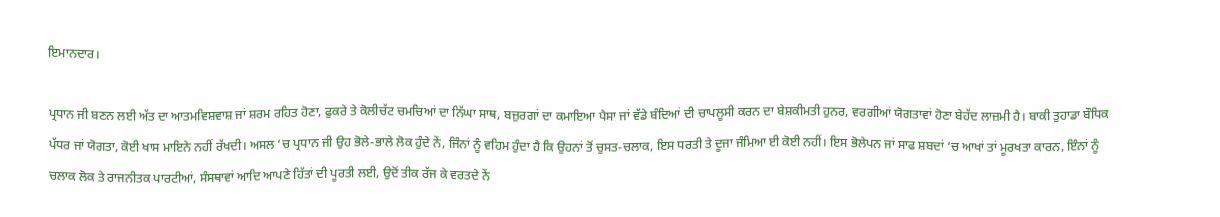ਇਮਾਨਦਾਰ।

ਪ੍ਰਧਾਨ ਜੀ ਬਣਨ ਲਈ ਅੱਤ ਦਾ ਆਤਮਵਿਸ਼ਵਾਸ਼ ਜਾਂ ਸ਼ਰਮ ਰਹਿਤ ਹੋਣਾ, ਫੁਕਰੇ ਤੇ ਕੋਲੀਚੱਟ ਚਮਚਿਆਂ ਦਾ ਨਿੱਘਾ ਸਾਥ, ਬਜ਼ੁਰਗਾਂ ਦਾ ਕਮਾਇਆ ਪੈਸਾ ਜਾਂ ਵੱਡੇ ਬੰਦਿਆਂ ਦੀ ਚਾਪਲੂਸੀ ਕਰਨ ਦਾ ਬੇਸ਼ਕੀਮਤੀ ਹੁਨਰ, ਵਰਗੀਆਂ ਯੋਗਤਾਵਾਂ ਹੋਣਾ ਬੇਹੱਦ ਲਾਜ਼ਮੀ ਹੈ। ਬਾਕੀ ਤੁਹਾਡਾ ਬੌਧਿਕ ਪੱਧਰ ਜਾਂ ਯੋਗਤਾ, ਕੋਈ ਖਾਸ ਮਾਇਨੇ ਨਹੀਂ ਰੱਖਦੀ। ਅਸਲ ‘ਚ ਪ੍ਰਧਾਨ ਜੀ ਉਹ ਭੋਲੇ-ਭਾਲੇ ਲੋਕ ਹੁੰਦੇ ਨੇਂ, ਜਿੰਨਾਂ ਨੂੰ ਵਹਿਮ ਹੁੰਦਾ ਹੈ ਕਿ ਉਹਨਾਂ ਤੋਂ ਚੁਸਤ-ਚਲਾਕ, ਇਸ ਧਰਤੀ ਤੇ ਦੂਜਾ ਜੰਮਿਆ ਈ ਕੋਈ ਨਹੀਂ। ਇਸ ਭੋਲੇਪਨ ਜਾਂ ਸਾਫ ਸ਼ਬਦਾਂ ‘ਚ ਆਖਾਂ ਤਾਂ ਮੂਰਖਤਾ ਕਾਰਨ, ਇੰਨਾਂ ਨੂੰ ਚਲਾਕ ਲੋਕ ਤੇ ਰਾਜਨੀਤਕ ਪਾਰਟੀਆਂ, ਸੰਸਥਾਵਾਂ ਆਦਿ ਆਪਣੇ ਹਿੱਤਾਂ ਦੀ ਪੂਰਤੀ ਲਈ, ਉਦੋਂ ਤੀਕ ਰੱਜ ਕੇ ਵਰਤਦੇ ਨੇਂ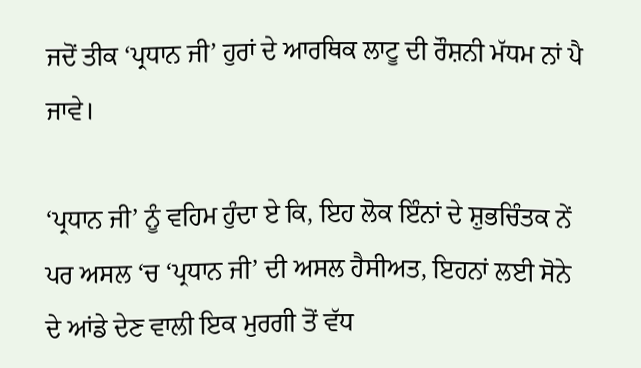ਜਦੋਂ ਤੀਕ ‘ਪ੍ਰਧਾਨ ਜੀ’ ਹੁਰਾਂ ਦੇ ਆਰਥਿਕ ਲਾਟੂ ਦੀ ਰੌਸ਼ਨੀ ਮੱਧਮ ਨਾਂ ਪੈ ਜਾਵੇ।

‘ਪ੍ਰਧਾਨ ਜੀ’ ਨੂੰ ਵਹਿਮ ਹੁੰਦਾ ਏ ਕਿ, ਇਹ ਲੋਕ ਇੰਨਾਂ ਦੇ ਸ਼ੁਭਚਿੰਤਕ ਨੇਂ ਪਰ ਅਸਲ ‘ਚ ‘ਪ੍ਰਧਾਨ ਜੀ’ ਦੀ ਅਸਲ ਹੈਸੀਅਤ, ਇਹਨਾਂ ਲਈ ਸੋਨੇ ਦੇ ਆਂਡੇ ਦੇਣ ਵਾਲੀ ਇਕ ਮੁਰਗੀ ਤੋਂ ਵੱਧ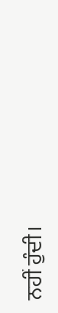ਨਹੀਂ ਹੁੰਦੀ।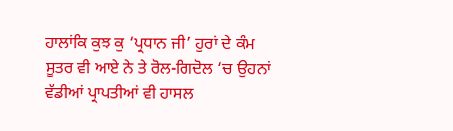ਹਾਲਾਂਕਿ ਕੁਝ ਕੁ ‘ਪ੍ਰਧਾਨ ਜੀ’ ਹੁਰਾਂ ਦੇ ਕੰਮ ਸੂਤਰ ਵੀ ਆਏ ਨੇ ਤੇ ਰੋਲ-ਗਿਦੋਲ ‘ਚ ਉਹਨਾਂ ਵੱਡੀਆਂ ਪ੍ਰਾਪਤੀਆਂ ਵੀ ਹਾਸਲ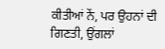ਕੀਤੀਆਂ ਨੇਂ, ਪਰ ਉਹਨਾਂ ਦੀ ਗਿਣਤੀ, ਉਂਗਲਾਂ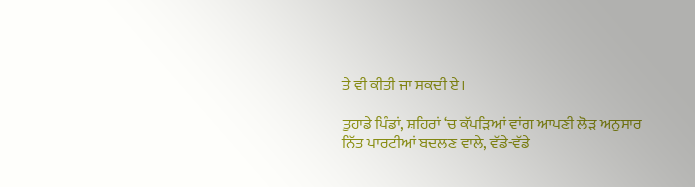ਤੇ ਵੀ ਕੀਤੀ ਜਾ ਸਕਦੀ ਏ।

ਤੁਹਾਡੇ ਪਿੰਡਾਂ, ਸ਼ਹਿਰਾਂ ‘ਚ ਕੱਪੜਿਆਂ ਵਾਂਗ ਆਪਣੀ ਲੋੜ ਅਨੁਸਾਰ ਨਿੱਤ ਪਾਰਟੀਆਂ ਬਦਲਣ ਵਾਲੇ, ਵੱਡੇ-ਵੱਡੇ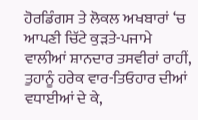ਹੋਰਡਿੰਗਸ ਤੇ ਲੋਕਲ ਅਖਬਾਰਾਂ ‘ਚ ਆਪਣੀ ਚਿੱਟੇ ਕੁੜਤੇ-ਪਜਾਮੇ ਵਾਲੀਆਂ ਸ਼ਾਨਦਾਰ ਤਸਵੀਰਾਂ ਰਾਹੀਂ, ਤੁਹਾਨੂੰ ਹਰੇਕ ਵਾਰ-ਤਿਓਹਾਰ ਦੀਆਂ ਵਧਾਈਆਂ ਦੇ ਕੇ,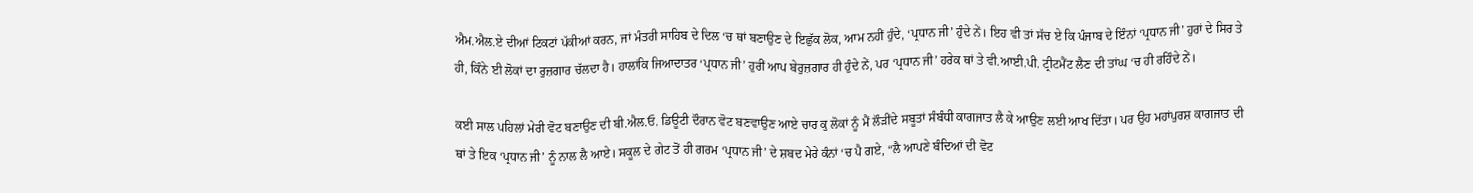ਐਮ.ਐਲ.ਏ ਦੀਆਂ ਟਿਕਟਾਂ ਪੱਕੀਆਂ ਕਰਨ, ਜਾਂ ਮੰਤਰੀ ਸਾਹਿਬ ਦੇ ਦਿਲ ‘ਚ ਥਾਂ ਬਣਾਉਣ ਦੇ ਇਛੁੱਕ ਲੋਕ, ਆਮ ਨਹੀਂ ਹੁੰਦੇ, ‘ਪ੍ਰਧਾਨ ਜੀ’ ਹੁੰਦੇ ਨੇਂ। ਇਹ ਵੀ ਤਾਂ ਸੱਚ ਏ ਕਿ ਪੰਜਾਬ ਦੇ ਇੰਨਾਂ ‘ਪ੍ਰਧਾਨ ਜੀ’ ਹੁਰਾਂ ਦੇ ਸਿਰ ਤੇ ਹੀ, ਕਿੰਨੇ ਈ ਲੋਕਾਂ ਦਾ ਰੁਜ਼ਗਾਰ ਚੱਲਦਾ ਹੈ। ਹਾਲਾਂਕਿ ਜਿਆਦਾਤਰ ‘ਪ੍ਰਧਾਨ ਜੀ’ ਹੁਰੀਂ ਆਪ ਬੇਰੁਜ਼ਗਾਰ ਹੀ ਹੁੰਦੇ ਨੇਂ, ਪਰ ‘ਪ੍ਰਧਾਨ ਜੀ’ ਹਰੇਕ ਥਾਂ ਤੇ ਵੀ.ਆਈ.ਪੀ. ਟ੍ਰੀਟਮੈਂਟ ਲੈਣ ਦੀ ਤਾਂਘ ‘ਚ ਹੀ ਰਹਿੰਦੇ ਨੇਂ।

ਕਈ ਸਾਲ ਪਹਿਲਾਂ ਮੇਰੀ ਵੋਟ ਬਣਾਉਣ ਦੀ ਬੀ.ਐਲ.ਓ. ਡਿਊਟੀ ਦੌਰਾਨ ਵੋਟ ਬਣਵਾਉਣ ਆਏ ਚਾਰ ਕੁ ਲੋਕਾਂ ਨੂੰ ਮੈਂ ਲੌੜੀਂਦੇ ਸਬੂਤਾਂ ਸੰਬੰਧੀ ਕਾਗਜਾਤ ਲੈ ਕੇ ਆਉਣ ਲਈ ਆਖ ਦਿੱਤਾ। ਪਰ ਉਹ ਮਹਾਂਪੁਰਸ਼ ਕਾਗਜਾਤ ਦੀ ਥਾਂ ਤੇ ਇਕ ‘ਪ੍ਰਧਾਨ ਜੀ’ ਨੂੰ ਨਾਲ ਲੈ ਆਏ। ਸਕੂਲ ਦੇ ਗੇਟ ਤੋਂ ਹੀ ਗਰਮ ‘ਪ੍ਰਧਾਨ ਜੀ’ ਦੇ ਸ਼ਬਦ ਮੇਰੇ ਕੰਨਾਂ ‘ਚ ਪੈ ਗਏ, “ਲੈ ਆਪਣੇ ਬੰਦਿਆਂ ਦੀ ਵੋਟ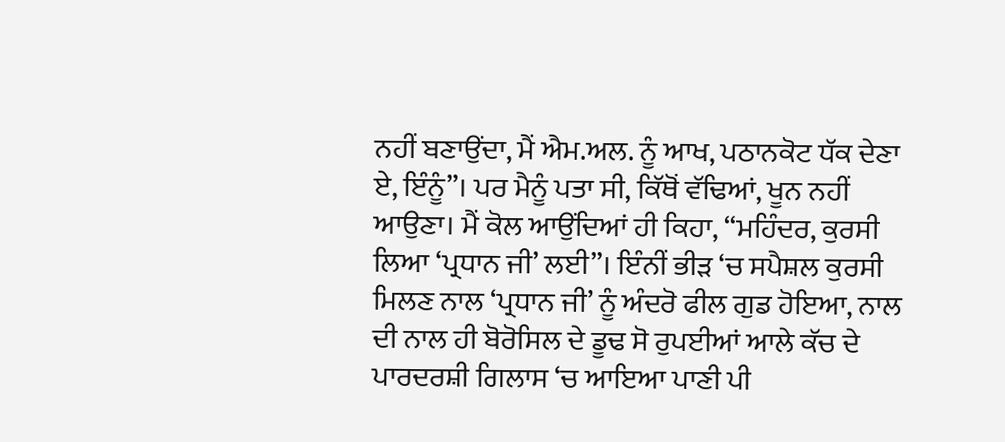ਨਹੀਂ ਬਣਾਉਂਦਾ, ਮੈਂ ਐਮ.ਅਲ. ਨੂੰ ਆਖ, ਪਠਾਨਕੋਟ ਧੱਕ ਦੇਣਾ ਏ, ਇੰਨੂੰ”। ਪਰ ਮੈਨੂੰ ਪਤਾ ਸੀ, ਕਿੱਥੋਂ ਵੱਢਿਆਂ, ਖੂਨ ਨਹੀਂ ਆਉਣਾ। ਮੈਂ ਕੋਲ ਆਉਂਦਿਆਂ ਹੀ ਕਿਹਾ, “ਮਹਿੰਦਰ, ਕੁਰਸੀ ਲਿਆ ‘ਪ੍ਰਧਾਨ ਜੀ’ ਲਈ”। ਇੰਨੀਂ ਭੀੜ ‘ਚ ਸਪੈਸ਼ਲ ਕੁਰਸੀ ਮਿਲਣ ਨਾਲ ‘ਪ੍ਰਧਾਨ ਜੀ’ ਨੂੰ ਅੰਦਰੋ ਫੀਲ ਗੁਡ ਹੋਇਆ, ਨਾਲ ਦੀ ਨਾਲ ਹੀ ਬੋਰੋਸਿਲ ਦੇ ਡੂਢ ਸੋ ਰੁਪਈਆਂ ਆਲੇ ਕੱਚ ਦੇ ਪਾਰਦਰਸ਼ੀ ਗਿਲਾਸ ‘ਚ ਆਇਆ ਪਾਣੀ ਪੀ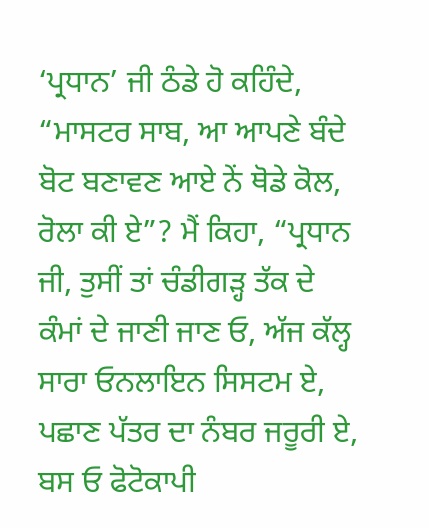‘ਪ੍ਰਧਾਨ’ ਜੀ ਠੰਡੇ ਹੋ ਕਹਿੰਦੇ, “ਮਾਸਟਰ ਸਾਬ, ਆ ਆਪਣੇ ਬੰਦੇ ਬੋਟ ਬਣਾਵਣ ਆਏ ਨੇਂ ਥੋਡੇ ਕੋਲ, ਰੋਲਾ ਕੀ ਏ”? ਮੈਂ ਕਿਹਾ, “ਪ੍ਰਧਾਨ ਜੀ, ਤੁਸੀਂ ਤਾਂ ਚੰਡੀਗੜ੍ਹ ਤੱਕ ਦੇ ਕੰਮਾਂ ਦੇ ਜਾਣੀ ਜਾਣ ਓ, ਅੱਜ ਕੱਲ੍ਹ ਸਾਰਾ ਓਨਲਾਇਨ ਸਿਸਟਮ ਏ, ਪਛਾਣ ਪੱਤਰ ਦਾ ਨੰਬਰ ਜਰੂਰੀ ਏ, ਬਸ ਓ ਫੋਟੋਕਾਪੀ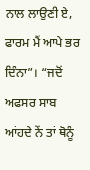ਨਾਲ ਲਾਉਣੀ ਏ, ਫਾਰਮ ਮੈਂ ਆਪੇ ਭਰ ਦਿੰਨਾ”। “ਜਦੋਂ ਅਫਸਰ ਸਾਬ ਆਂਹਦੇ ਨੇਂ ਤਾਂ ਥੋਨੂੰ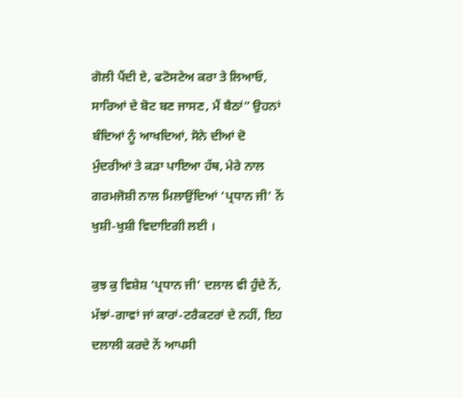ਗੋਲੀ ਪੈਂਦੀ ਏ, ਫਟੋਸਟੇਅ ਕਰਾ ਤੇ ਲਿਆਓ, ਸਾਰਿਆਂ ਦੇ ਬੋਟ ਬਣ ਜਾਸਣ, ਮੈਂ ਬੈਠਾਂ” ਉਹਨਾਂ ਬੰਦਿਆਂ ਨੂੰ ਆਖਦਿਆਂ, ਸੋਨੇ ਦੀਆਂ ਦੋ ਮੁੰਦਰੀਆਂ ਤੇ ਕੜਾ ਪਾਇਆ ਹੱਥ, ਮੇਰੇ ਨਾਲ ਗਰਮਜੋਸ਼ੀ ਨਾਲ ਮਿਲਾਉਂਦਿਆਂ ‘ਪ੍ਰਧਾਨ ਜੀ’ ਨੇਂ ਖੁਸ਼ੀ-ਖੁਸ਼ੀ ਵਿਦਾਇਗੀ ਲਈ ।

ਕੁਝ ਕੁ ਵਿਸ਼ੇਸ਼ ‘ਪ੍ਰਧਾਨ ਜੀ’ ਦਲਾਲ ਵੀ ਹੁੰਦੇ ਨੇਂ, ਮੱਝਾਂ-ਗਾਵਾਂ ਜਾਂ ਕਾਰਾਂ-ਟਰੈਕਟਰਾਂ ਦੇ ਨਹੀਂ, ਇਹ ਦਲਾਲੀ ਕਰਦੇ ਨੇਂ ਆਪਸੀ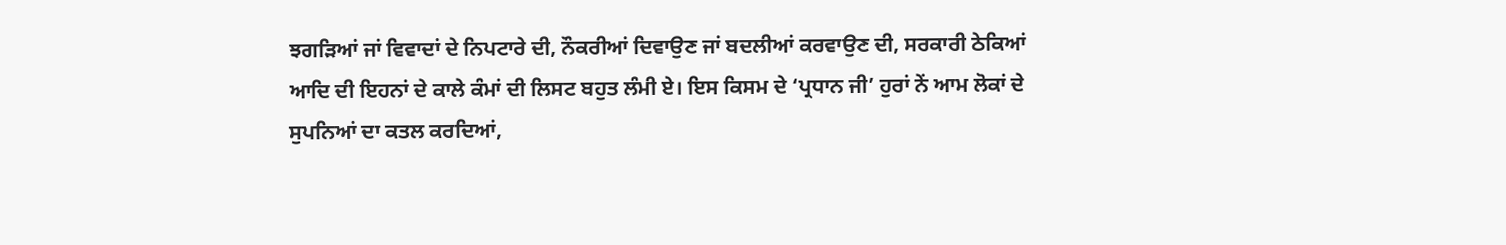ਝਗੜਿਆਂ ਜਾਂ ਵਿਵਾਦਾਂ ਦੇ ਨਿਪਟਾਰੇ ਦੀ, ਨੌਕਰੀਆਂ ਦਿਵਾਉਣ ਜਾਂ ਬਦਲੀਆਂ ਕਰਵਾਉਣ ਦੀ, ਸਰਕਾਰੀ ਠੇਕਿਆਂ ਆਦਿ ਦੀ ਇਹਨਾਂ ਦੇ ਕਾਲੇ ਕੰਮਾਂ ਦੀ ਲਿਸਟ ਬਹੁਤ ਲੰਮੀ ਏ। ਇਸ ਕਿਸਮ ਦੇ ‘ਪ੍ਰਧਾਨ ਜੀ’ ਹੁਰਾਂ ਨੇਂ ਆਮ ਲੋਕਾਂ ਦੇ ਸੁਪਨਿਆਂ ਦਾ ਕਤਲ ਕਰਦਿਆਂ,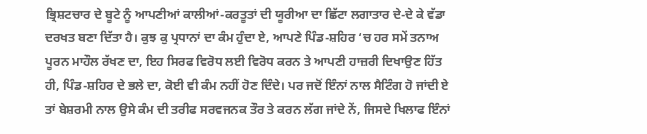ਭ੍ਰਿਸ਼ਟਚਾਰ ਦੇ ਬੂਟੇ ਨੂੰ ਆਪਣੀਆਂ ਕਾਲੀਆਂ-ਕਰਤੂਤਾਂ ਦੀ ਯੂਰੀਆ ਦਾ ਛਿੱਟਾ ਲਗਾਤਾਰ ਦੇ-ਦੇ ਕੇ ਵੱਡਾ ਦਰਖਤ ਬਣਾ ਦਿੱਤਾ ਹੈ। ਕੁਝ ਕੁ ਪ੍ਰਧਾਨਾਂ ਦਾ ਕੰਮ ਹੁੰਦਾ ਏ, ਆਪਣੇ ਪਿੰਡ-ਸ਼ਹਿਰ ‘ਚ ਹਰ ਸਮੇਂ ਤਨਾਅ ਪੂਰਨ ਮਾਹੌਲ ਰੱਖਣ ਦਾ, ਇਹ ਸਿਰਫ ਵਿਰੋਧ ਲਈ ਵਿਰੋਧ ਕਰਨ ਤੇ ਆਪਣੀ ਹਾਜ਼ਰੀ ਦਿਖਾਉਣ ਹਿੱਤ ਹੀ, ਪਿੰਡ-ਸ਼ਹਿਰ ਦੇ ਭਲੇ ਦਾ, ਕੋਈ ਵੀ ਕੰਮ ਨਹੀਂ ਹੋਣ ਦਿੰਦੇ। ਪਰ ਜਦੋਂ ਇੰਨਾਂ ਨਾਲ ਸੈਟਿੰਗ ਹੋ ਜਾਂਦੀ ਏ ਤਾਂ ਬੇਸ਼ਰਮੀ ਨਾਲ ਉਸੇ ਕੰਮ ਦੀ ਤਰੀਫ ਸਰਵਜਨਕ ਤੌਰ ਤੇ ਕਰਨ ਲੱਗ ਜਾਂਦੇ ਨੇਂ, ਜਿਸਦੇ ਖਿਲਾਫ ਇੰਨਾਂ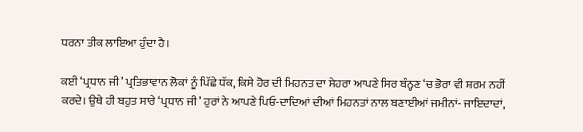ਧਰਨਾ ਤੀਕ ਲਾਇਆ ਹੁੰਦਾ ਹੈ।

ਕਈ ‘ਪ੍ਰਧਾਨ ਜੀ’ ਪ੍ਰਤਿਭਾਵਾਨ ਲੋਕਾਂ ਨੂੰ ਪਿੱਛੇ ਧੱਕ, ਕਿਸੇ ਹੋਰ ਦੀ ਮਿਹਨਤ ਦਾ ਸੇਹਰਾ ਆਪਣੇ ਸਿਰ ਬੰਨ੍ਹਣ ‘ਚ ਭੋਰਾ ਵੀ ਸ਼ਰਮ ਨਹੀਂ ਕਰਦੇ। ਉਥੇ ਹੀ ਬਹੁਤ ਸਾਰੇ ‘ਪ੍ਰਧਾਨ ਜੀ’ ਹੁਰਾਂ ਨੇ ਆਪਣੇ ਪਿਓ-ਦਾਦਿਆਂ ਦੀਆਂ ਮਿਹਨਤਾਂ ਨਾਲ ਬਣਾਈਆਂ ਜਮੀਨਾਂ- ਜਾਇਦਾਦਾਂ,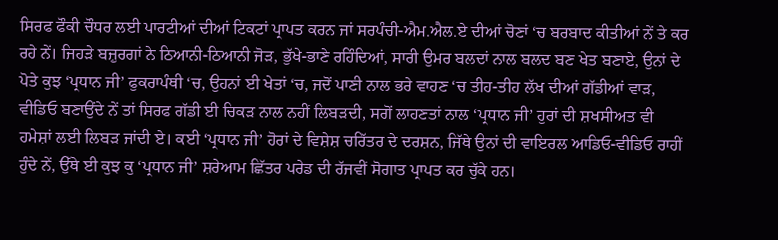ਸਿਰਫ ਫੌਕੀ ਚੌਧਰ ਲਈ ਪਾਰਟੀਆਂ ਦੀਆਂ ਟਿਕਟਾਂ ਪ੍ਰਾਪਤ ਕਰਨ ਜਾਂ ਸਰਪੰਚੀ-ਐਮ.ਐਲ.ਏ ਦੀਆਂ ਚੋਣਾਂ ‘ਚ ਬਰਬਾਦ ਕੀਤੀਆਂ ਨੇਂ ਤੇ ਕਰ ਰਹੇ ਨੇਂ। ਜਿਹੜੇ ਬਜ਼ੁਰਗਾਂ ਨੇ ਠਿਆਨੀ-ਠਿਆਨੀ ਜੋੜ, ਭੁੱਖੇ-ਭਾਣੇ ਰਹਿੰਦਿਆਂ, ਸਾਰੀ ਉਮਰ ਬਲਦਾਂ ਨਾਲ ਬਲਦ ਬਣ ਖੇਤ ਬਣਾਏ, ਉਨਾਂ ਦੇ ਪੋਤੇ ਕੁਝ ‘ਪ੍ਰਧਾਨ ਜੀ’ ਫੁਕਰਾਪੰਥੀ ‘ਚ, ਉਹਨਾਂ ਈ ਖੇਤਾਂ ‘ਚ, ਜਦੋਂ ਪਾਣੀ ਨਾਲ ਭਰੇ ਵਾਹਣ ‘ਚ ਤੀਹ-ਤੀਹ ਲੱਖ ਦੀਆਂ ਗੱਡੀਆਂ ਵਾੜ, ਵੀਡਿਓ ਬਣਾਉਂਦੇ ਨੇਂ ਤਾਂ ਸਿਰਫ ਗੱਡੀ ਈ ਚਿਕੜ ਨਾਲ ਨਹੀਂ ਲਿਬੜਦੀ, ਸਗੋਂ ਲਾਹਣਤਾਂ ਨਾਲ ‘ਪ੍ਰਧਾਨ ਜੀ’ ਹੁਰਾਂ ਦੀ ਸ਼ਖਸੀਅਤ ਵੀ ਹਮੇਸ਼ਾਂ ਲਈ ਲਿਬੜ ਜਾਂਦੀ ਏ। ਕਈ ‘ਪ੍ਰਧਾਨ ਜੀ’ ਹੋਰਾਂ ਦੇ ਵਿਸ਼ੇਸ਼ ਚਰਿੱਤਰ ਦੇ ਦਰਸ਼ਨ, ਜਿੱਥੇ ਉਨਾਂ ਦੀ ਵਾਇਰਲ ਆਡਿਓ-ਵੀਡਿਓ ਰਾਹੀਂ ਹੁੰਦੇ ਨੇਂ, ਉੱਥੇ ਈ ਕੁਝ ਕੁ ‘ਪ੍ਰਧਾਨ ਜੀ’ ਸ਼ਰੇਆਮ ਛਿੱਤਰ ਪਰੇਡ ਦੀ ਰੱਜਵੀਂ ਸੋਗਾਤ ਪ੍ਰਾਪਤ ਕਰ ਚੁੱਕੇ ਹਨ।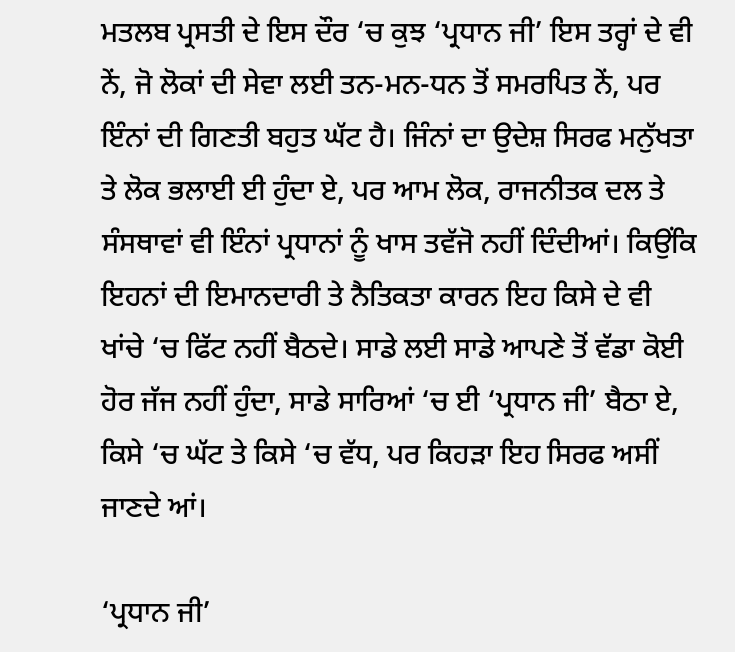ਮਤਲਬ ਪ੍ਰਸਤੀ ਦੇ ਇਸ ਦੌਰ ‘ਚ ਕੁਝ ‘ਪ੍ਰਧਾਨ ਜੀ’ ਇਸ ਤਰ੍ਹਾਂ ਦੇ ਵੀ ਨੇਂ, ਜੋ ਲੋਕਾਂ ਦੀ ਸੇਵਾ ਲਈ ਤਨ-ਮਨ-ਧਨ ਤੋਂ ਸਮਰਪਿਤ ਨੇਂ, ਪਰ ਇੰਨਾਂ ਦੀ ਗਿਣਤੀ ਬਹੁਤ ਘੱਟ ਹੈ। ਜਿੰਨਾਂ ਦਾ ਉਦੇਸ਼ ਸਿਰਫ ਮਨੁੱਖਤਾ ਤੇ ਲੋਕ ਭਲਾਈ ਈ ਹੁੰਦਾ ਏ, ਪਰ ਆਮ ਲੋਕ, ਰਾਜਨੀਤਕ ਦਲ ਤੇ ਸੰਸਥਾਵਾਂ ਵੀ ਇੰਨਾਂ ਪ੍ਰਧਾਨਾਂ ਨੂੰ ਖਾਸ ਤਵੱਜੋ ਨਹੀਂ ਦਿੰਦੀਆਂ। ਕਿਉਂਕਿ ਇਹਨਾਂ ਦੀ ਇਮਾਨਦਾਰੀ ਤੇ ਨੈਤਿਕਤਾ ਕਾਰਨ ਇਹ ਕਿਸੇ ਦੇ ਵੀ ਖਾਂਚੇ ‘ਚ ਫਿੱਟ ਨਹੀਂ ਬੈਠਦੇ। ਸਾਡੇ ਲਈ ਸਾਡੇ ਆਪਣੇ ਤੋਂ ਵੱਡਾ ਕੋਈ ਹੋਰ ਜੱਜ ਨਹੀਂ ਹੁੰਦਾ, ਸਾਡੇ ਸਾਰਿਆਂ ‘ਚ ਈ ‘ਪ੍ਰਧਾਨ ਜੀ’ ਬੈਠਾ ਏ, ਕਿਸੇ ‘ਚ ਘੱਟ ਤੇ ਕਿਸੇ ‘ਚ ਵੱਧ, ਪਰ ਕਿਹੜਾ ਇਹ ਸਿਰਫ ਅਸੀਂ ਜਾਣਦੇ ਆਂ।

‘ਪ੍ਰਧਾਨ ਜੀ’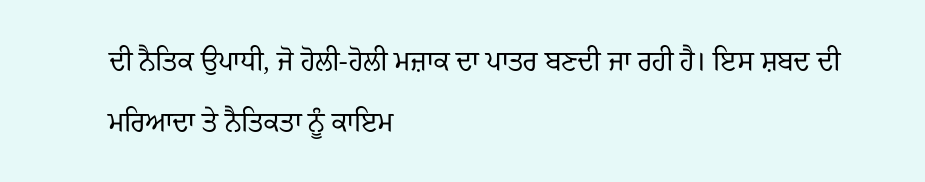ਦੀ ਨੈਤਿਕ ਉਪਾਧੀ, ਜੋ ਹੋਲੀ-ਹੋਲੀ ਮਜ਼ਾਕ ਦਾ ਪਾਤਰ ਬਣਦੀ ਜਾ ਰਹੀ ਹੈ। ਇਸ ਸ਼ਬਦ ਦੀ ਮਰਿਆਦਾ ਤੇ ਨੈਤਿਕਤਾ ਨੂੰ ਕਾਇਮ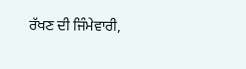ਰੱਖਣ ਦੀ ਜਿੰਮੇਵਾਰੀ,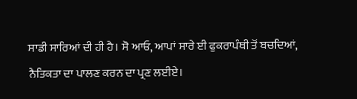ਸਾਡੀ ਸਾਰਿਆਂ ਦੀ ਹੀ ਹੈ। ਸੋ ਆਓ, ਆਪਾਂ ਸਾਰੇ ਈ ਫੁਕਰਾਪੰਥੀ ਤੋਂ ਬਚਦਿਆਂ, ਨੈਤਿਕਤਾ ਦਾ ਪਾਲਣ ਕਰਨ ਦਾ ਪ੍ਰਣ ਲਈਏ।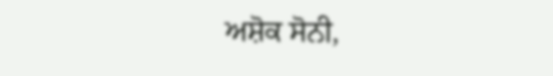ਅਸ਼ੋਕ ਸੋਨੀ,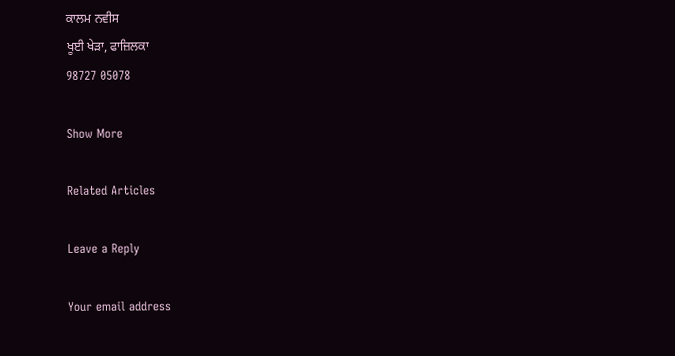ਕਾਲਮ ਨਵੀਸ
ਖੂਈ ਖੇੜਾ, ਫਾਜ਼ਿਲਕਾ
98727 05078

Show More

Related Articles

Leave a Reply

Your email address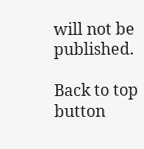will not be published.

Back to top button